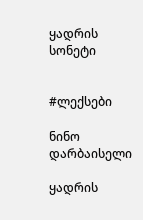ყადრის სონეტი


#ლექსები

ნინო დარბაისელი

ყადრის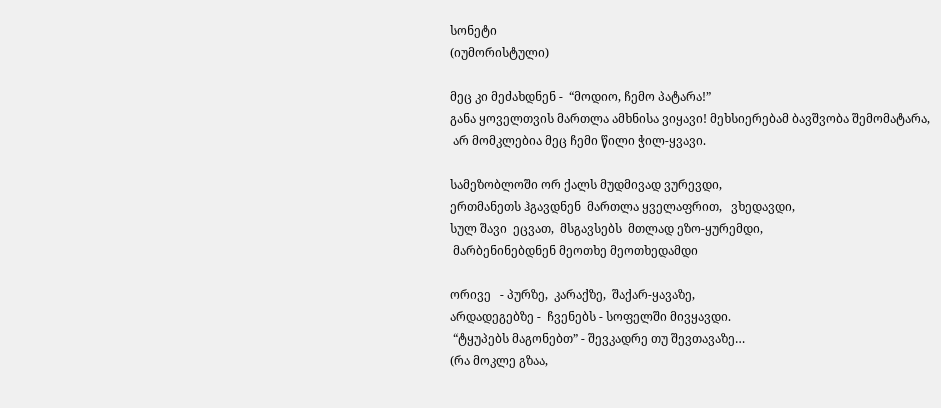სონეტი
(იუმორისტული)

მეც კი მეძახდნენ -  “მოდიო, ჩემო პატარა!”
განა ყოველთვის მართლა ამხნისა ვიყავი! მეხსიერებამ ბავშვობა შემომატარა,
 არ მომკლებია მეც ჩემი წილი ჭილ-ყვავი.

სამეზობლოში ორ ქალს მუდმივად ვურევდი,
ერთმანეთს ჰგავდნენ  მართლა ყველაფრით,   ვხედავდი,
სულ შავი  ეცვათ,  მსგავსებს  მთლად ეზო-ყურემდი,
 მარბენინებდნენ მეოთხე მეოთხედამდი

ორივე   - პურზე,  კარაქზე,  შაქარ-ყავაზე,
არდადეგებზე -  ჩვენებს - სოფელში მივყავდი.
 “ტყუპებს მაგონებთ” - შევკადრე თუ შევთავაზე…
(რა მოკლე გზაა,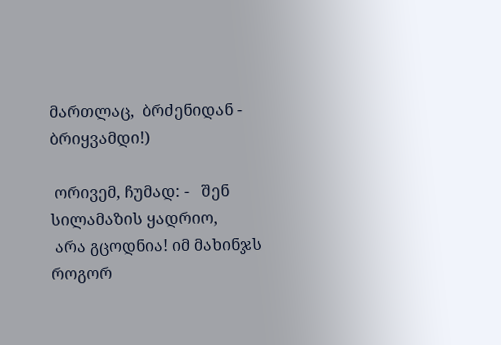მართლაც,  ბრძენიდან - ბრიყვამდი!)

 ორივემ, ჩუმად: -   შენ სილამაზის ყადრიო,
 არა გცოდნია! იმ მახინჯს როგორ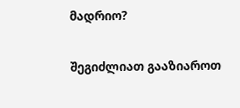მადრიო?

შეგიძლიათ გააზიაროთ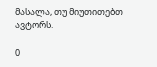მასალა, თუ მიუთითებთ ავტორს.

0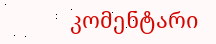კომენტარი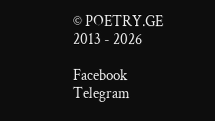© POETRY.GE 2013 - 2026

Facebook Telegram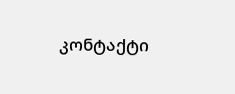კონტაქტი